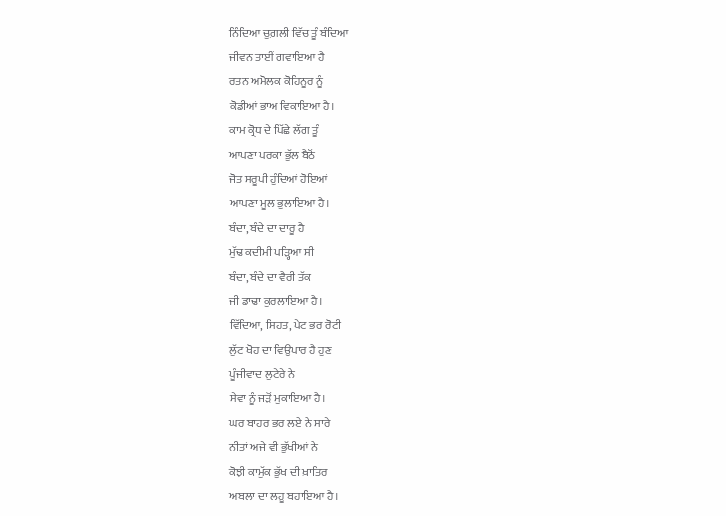ਨਿੰਦਿਆ ਚੁਗ਼ਲੀ ਵਿੱਚ ਤੂੰ ਬੰਦਿਆ
ਜੀਵਨ ਤਾਈਂ ਗਵਾਇਆ ਹੈ
ਰਤਨ ਅਮੋਲਕ ਕੋਹਿਨੂਰ ਨੂੰ
ਕੋਡੀਆਂ ਭਾਅ ਵਿਕਾਇਆ ਹੈ।
ਕਾਮ ਕ੍ਰੋਧ ਦੇ ਪਿੱਛੇ ਲੱਗ ਤੂੰ
ਆਪਣਾ ਪਰਕਾ ਭੁੱਲ ਬੈਠੋਂ
ਜੋਤ ਸਰੂਪੀ ਹੁੰਦਿਆਂ ਹੋਇਆਂ
ਆਪਣਾ ਮੂਲ ਭੁਲਾਇਆ ਹੈ।
ਬੰਦਾ, ਬੰਦੇ ਦਾ ਦਾਰੂ ਹੈ
ਮੁੱਢ ਕਦੀਮੀ ਪੜ੍ਹਿਆ ਸੀ
ਬੰਦਾ, ਬੰਦੇ ਦਾ ਵੈਰੀ ਤੱਕ
ਜੀ ਡਾਢਾ ਕੁਰਲਾਇਆ ਹੈ।
ਵਿੱਦਿਆ, ਸਿਹਤ, ਪੇਟ ਭਰ ਰੋਟੀ
ਲੁੱਟ ਖੋਹ ਦਾ ਵਿਉਪਾਰ ਹੈ ਹੁਣ
ਪੂੰਜੀਵਾਦ ਲੁਟੇਰੇ ਨੇ
ਸੇਵਾ ਨੂੰ ਜੜੋਂ ਮੁਕਾਇਆ ਹੈ।
ਘਰ ਬਾਹਰ ਭਰ ਲਏ ਨੇ ਸਾਰੇ
ਨੀਤਾਂ ਅਜੇ ਵੀ ਭੁੱਖੀਆਂ ਨੇ
ਕੋਝੀ ਕਾਮੁੱਕ ਭੁੱਖ ਦੀ ਖ਼ਾਤਿਰ
ਅਬਲਾ ਦਾ ਲਹੂ ਬਹਾਇਆ ਹੈ।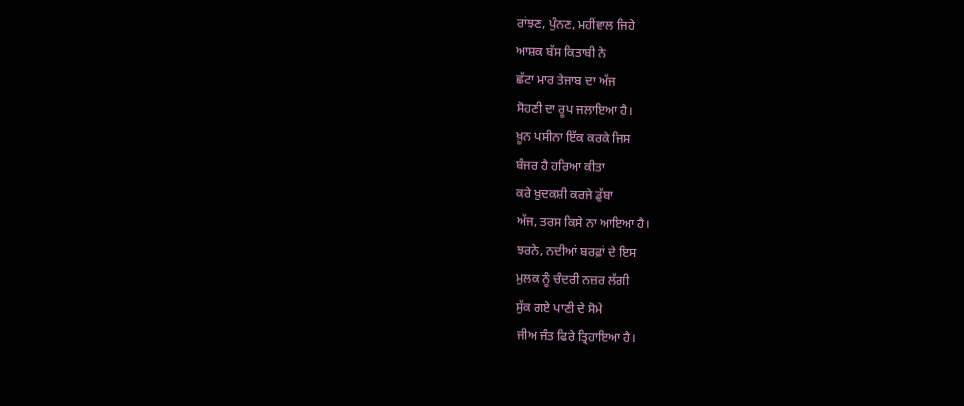ਰਾਂਝਣ, ਪੁੰਨਣ, ਮਹੀਂਵਾਲ ਜਿਹੇ
ਆਸ਼ਕ ਬੱਸ ਕਿਤਾਬੀ ਨੇ
ਛੱਟਾ ਮਾਰ ਤੇਜਾਬ ਦਾ ਅੱਜ
ਸੋਹਣੀ ਦਾ ਰੂਪ ਜਲਾਇਆ ਹੈ।
ਖ਼ੂਨ ਪਸੀਨਾ ਇੱਕ ਕਰਕੇ ਜਿਸ
ਬੰਜਰ ਹੈ ਹਰਿਆ ਕੀਤਾ
ਕਰੇ ਖ਼ੁਦਕਸ਼ੀ ਕਰਜੇ ਡੁੱਬਾ
ਅੱਜ, ਤਰਸ ਕਿਸੇ ਨਾ ਆਇਆ ਹੈ।
ਝਰਨੇ, ਨਦੀਆਂ ਬਰਫ਼ਾਂ ਦੇ ਇਸ
ਮੁਲਕ ਨੂੰ ਚੰਦਰੀ ਨਜ਼ਰ ਲੱਗੀ
ਸੁੱਕ ਗਏ ਪਾਣੀ ਦੇ ਸੋਮੇ
ਜੀਅ ਜੰਤ ਫਿਰੇ ਤ੍ਰਿਹਾਇਆ ਹੈ।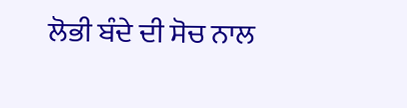ਲੋਭੀ ਬੰਦੇ ਦੀ ਸੋਚ ਨਾਲ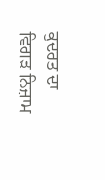ਕੁਦਰਤ ਦਾ ਵਿਗੜ ਨਿਜ਼ਾਮ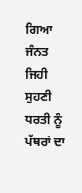ਗਿਆ
ਜੰਨਤ ਜਿਹੀ ਸੁਹਣੀ ਧਰਤੀ ਨੂੰ
ਪੱਥਰਾਂ ਦਾ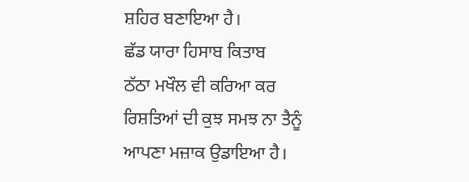ਸ਼ਹਿਰ ਬਣਾਇਆ ਹੈ।
ਛੱਡ ਯਾਰਾ ਹਿਸਾਬ ਕਿਤਾਬ
ਠੱਠਾ ਮਖੌਲ ਵੀ ਕਰਿਆ ਕਰ
ਰਿਸ਼ਤਿਆਂ ਦੀ ਕੁਝ ਸਮਝ ਨਾ ਤੈਨੂੰ
ਆਪਣਾ ਮਜ਼ਾਕ ਉਡਾਇਆ ਹੈ।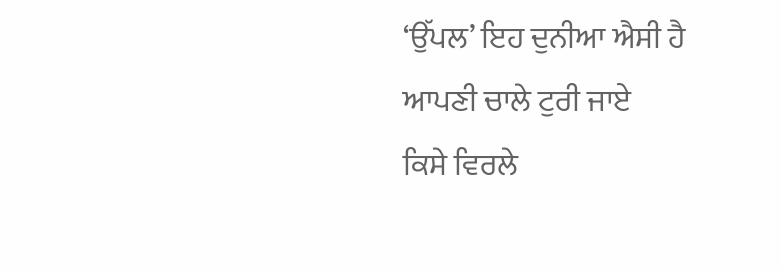‘ਉੱਪਲ’ ਇਹ ਦੁਨੀਆ ਐਸੀ ਹੈ
ਆਪਣੀ ਚਾਲੇ ਟੁਰੀ ਜਾਏ
ਕਿਸੇ ਵਿਰਲੇ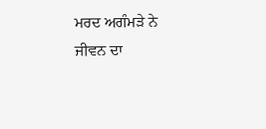ਮਰਦ ਅਗੰਮੜੇ ਨੇ
ਜੀਵਨ ਦਾ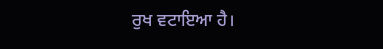ਰੁਖ ਵਟਾਇਆ ਹੈ।